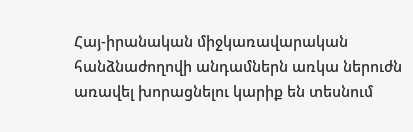Հայ-իրանական միջկառավարական հանձնաժողովի անդամներն առկա ներուժն առավել խորացնելու կարիք են տեսնում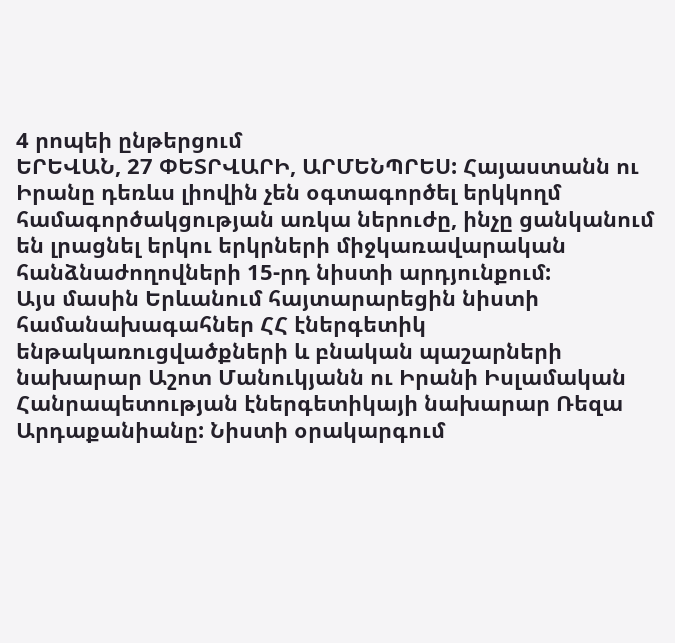4 րոպեի ընթերցում
ԵՐԵՎԱՆ, 27 ՓԵՏՐՎԱՐԻ, ԱՐՄԵՆՊՐԵՍ: Հայաստանն ու Իրանը դեռևս լիովին չեն օգտագործել երկկողմ համագործակցության առկա ներուժը, ինչը ցանկանում են լրացնել երկու երկրների միջկառավարական հանձնաժողովների 15-րդ նիստի արդյունքում:
Այս մասին Երևանում հայտարարեցին նիստի համանախագահներ ՀՀ էներգետիկ ենթակառուցվածքների և բնական պաշարների նախարար Աշոտ Մանուկյանն ու Իրանի Իսլամական Հանրապետության էներգետիկայի նախարար Ռեզա Արդաքանիանը: Նիստի օրակարգում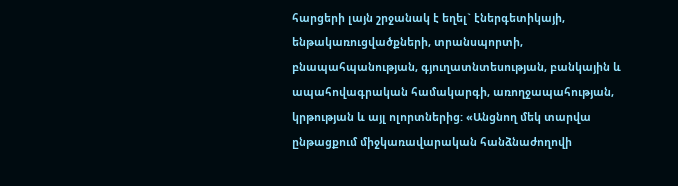հարցերի լայն շրջանակ է եղել` էներգետիկայի, ենթակառուցվածքների, տրանսպորտի, բնապահպանության, գյուղատնտեսության, բանկային և ապահովագրական համակարգի, առողջապահության, կրթության և այլ ոլորտներից: «Անցնող մեկ տարվա ընթացքում միջկառավարական հանձնաժողովի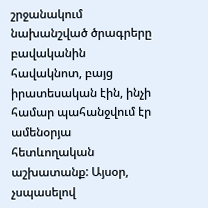շրջանակում նախանշված ծրագրերը բավականին հավակնոտ, բայց իրատեսական էին, ինչի համար պահանջվում էր ամենօրյա հետևողական աշխատանք: Այսօր, չսպասելով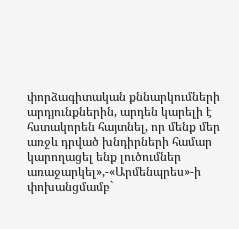փորձագիտական քննարկումների արդյունքներին, արդեն կարելի է հստակորեն հայտնել, որ մենք մեր առջև դրված խնդիրների համար կարողացել ենք լուծումներ առաջարկել»,-«Արմենպրես»-ի փոխանցմամբ`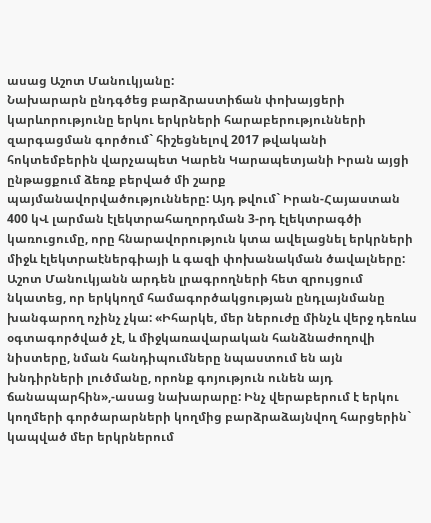ասաց Աշոտ Մանուկյանը:
Նախարարն ընդգծեց բարձրաստիճան փոխայցերի կարևորությունը երկու երկրների հարաբերությունների զարգացման գործում` հիշեցնելով 2017 թվականի հոկտեմբերին վարչապետ Կարեն Կարապետյանի Իրան այցի ընթացքում ձեռք բերված մի շարք պայմանավորվածությունները: Այդ թվում` Իրան-Հայաստան 400 կՎ լարման էլեկտրահաղորդման 3-րդ էլեկտրագծի կառուցումը, որը հնարավորություն կտա ավելացնել երկրների միջև էլեկտրաէներգիայի և գազի փոխանակման ծավալները:
Աշոտ Մանուկյանն արդեն լրագրողների հետ զրույցում նկատեց, որ երկկողմ համագործակցության ընդլայնմանը խանգարող ոչինչ չկա: «Իհարկե, մեր ներուժը մինչև վերջ դեռևս օգտագործված չէ, և միջկառավարական հանձնաժողովի նիստերը, նման հանդիպումները նպաստում են այն խնդիրների լուծմանը, որոնք գոյություն ունեն այդ ճանապարհին»,-ասաց նախարարը: Ինչ վերաբերում է երկու կողմերի գործարարների կողմից բարձրաձայնվող հարցերին` կապված մեր երկրներում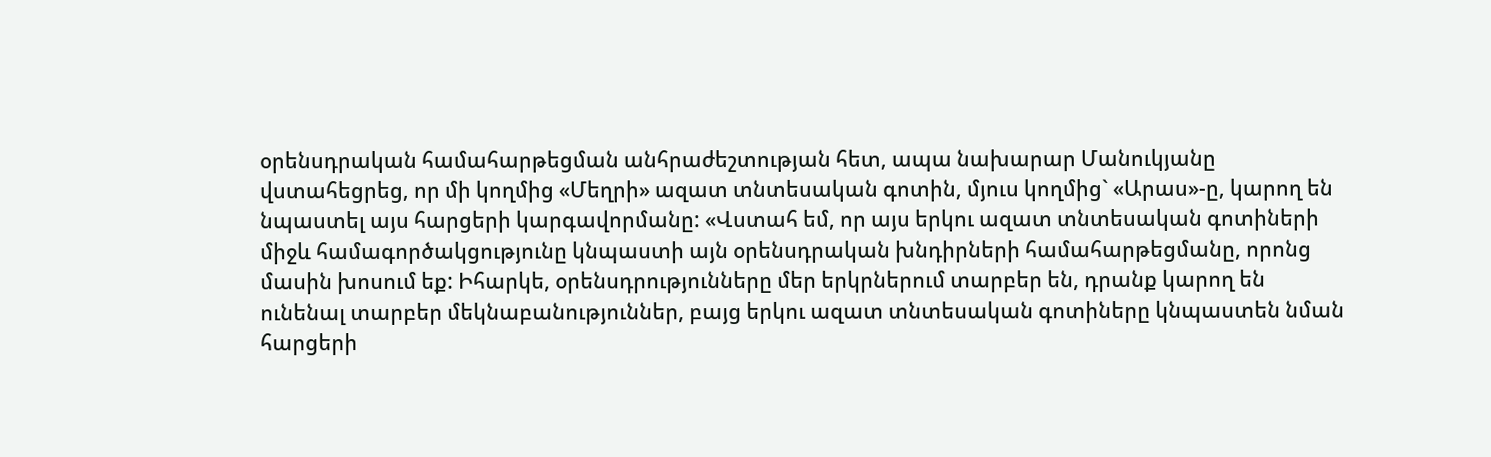օրենսդրական համահարթեցման անհրաժեշտության հետ, ապա նախարար Մանուկյանը վստահեցրեց, որ մի կողմից «Մեղրի» ազատ տնտեսական գոտին, մյուս կողմից` «Արաս»-ը, կարող են նպաստել այս հարցերի կարգավորմանը: «Վստահ եմ, որ այս երկու ազատ տնտեսական գոտիների միջև համագործակցությունը կնպաստի այն օրենսդրական խնդիրների համահարթեցմանը, որոնց մասին խոսում եք: Իհարկե, օրենսդրությունները մեր երկրներում տարբեր են, դրանք կարող են ունենալ տարբեր մեկնաբանություններ, բայց երկու ազատ տնտեսական գոտիները կնպաստեն նման հարցերի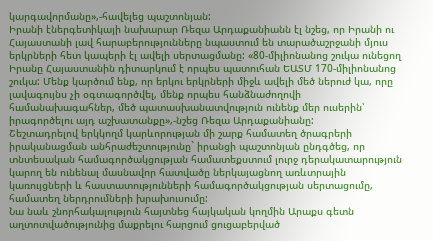կարգավորմանը»,-հավելեց պաշտոնյան:
Իրանի էներգետիկայի նախարար Ռեզա Արդաքանիանն էլ նշեց, որ Իրանի ու Հայաստանի լավ հարաբերությունները նպաստում են տարածաշրջանի մյուս երկրների հետ կապերի էլ ավելի սերտացմանը: «80-միլիոնանոց շուկա ունեցող Իրանը Հայաստանին դիտարկում է որպես պատուհան ԵԱՏՄ 170-միլիոնանոց շուկա: Մենք կարծում ենք, որ երկու երկրների միջև ավելի մեծ ներուժ կա, որը լավագույնս չի օգտագործվել, մենք որպես հանձնաժողովի համանախագահներ, մեծ պատասխանատվություն ունենք մեր ուսերին՝ իրագործելու այդ աշխատանքը»,-նշեց Ռեզա Արդաքանիանը:
Շեշտադրելով երկկողմ կարևորության մի շարք համատեղ ծրագրերի իրականացման անհրաժեշտությունը` իրանցի պաշտոնյան ընդգծեց, որ տնտեսական համագործակցության համատեքստում լուրջ դերակատարություն կարող են ունենալ մասնավոր հատվածը ներկայացնող առևտրային կառույցների և հաստատությունների համագործակցության սերտացումը, համատեղ ներդրումների խրախուսումը:
Նա նաև շնորհակալություն հայտնեց հայկական կողմին Արաքս գետն աղտոտվածությունից մաքրելու հարցում ցուցաբերված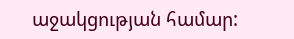աջակցության համար: